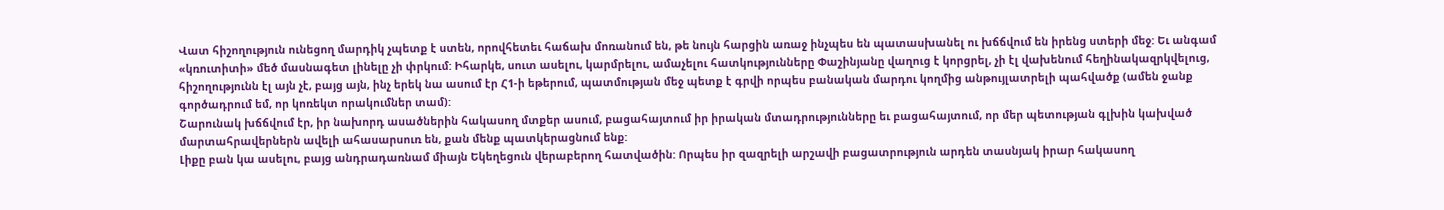Վատ հիշողություն ունեցող մարդիկ չպետք է ստեն, որովհետեւ հաճախ մոռանում են, թե նույն հարցին առաջ ինչպես են պատասխանել ու խճճվում են իրենց ստերի մեջ: Եւ անգամ «կռուտիտի» մեծ մասնագետ լինելը չի փրկում: Իհարկե, սուտ ասելու, կարմրելու, ամաչելու հատկությունները Փաշինյանը վաղուց է կորցրել, չի էլ վախենում հեղինակազրկվելուց, հիշողությունն էլ այն չէ, բայց այն, ինչ երեկ նա ասում էր Հ1-ի եթերում, պատմության մեջ պետք է գրվի որպես բանական մարդու կողմից անթույլատրելի պահվածք (ամեն ջանք գործադրում եմ, որ կոռեկտ որակումներ տամ):
Շարունակ խճճվում էր, իր նախորդ ասածներին հակասող մտքեր ասում, բացահայտում իր իրական մտադրությունները եւ բացահայտում, որ մեր պետության գլխին կախված մարտահրավերներն ավելի ահասարսուռ են, քան մենք պատկերացնում ենք:
Լիքը բան կա ասելու, բայց անդրադառնամ միայն Եկեղեցուն վերաբերող հատվածին: Որպես իր զազրելի արշավի բացատրություն արդեն տասնյակ իրար հակասող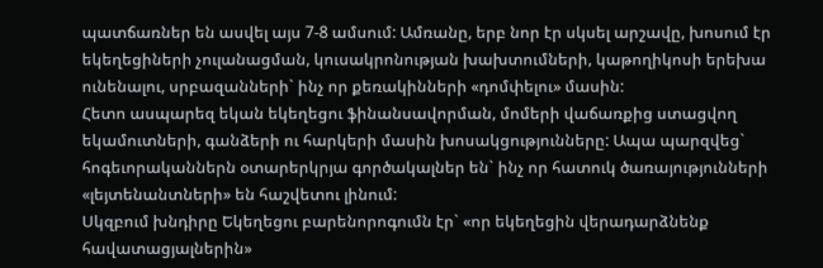պատճառներ են ասվել այս 7-8 ամսում: Ամռանը, երբ նոր էր սկսել արշավը, խոսում էր եկեղեցիների չուլանացման, կուսակրոնության խախտումների, կաթողիկոսի երեխա ունենալու, սրբազանների` ինչ որ քեռակինների «դոմփելու» մասին:
Հետո ասպարեզ եկան եկեղեցու ֆինանսավորման, մոմերի վաճառքից ստացվող եկամուտների, գանձերի ու հարկերի մասին խոսակցությունները: Ապա պարզվեց` հոգեւորականներն օտարերկրյա գործակալներ են` ինչ որ հատուկ ծառայությունների «լեյտենանտների» են հաշվետու լինում:
Սկզբում խնդիրը Եկեղեցու բարենորոգումն էր` «որ եկեղեցին վերադարձնենք հավատացյալներին»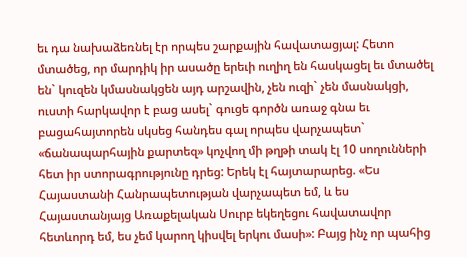եւ դա նախաձեռնել էր որպես շարքային հավատացյալ: Հետո մտածեց, որ մարդիկ իր ասածը երեւի ուղիղ են հասկացել եւ մտածել են` կուզեն կմասնակցեն այդ արշավին, չեն ուզի` չեն մասնակցի, ուստի հարկավոր է բաց ասել` գուցե գործն առաջ գնա եւ բացահայտորեն սկսեց հանդես գալ որպես վարչապետ` «ճանապարհային քարտեզ» կոչվող մի թղթի տակ էլ 10 սողունների հետ իր ստորագրությունը դրեց: Երեկ էլ հայտարարեց. «Ես Հայաստանի Հանրապետության վարչապետ եմ, և ես Հայաստանյայց Առաքելական Սուրբ եկեղեցու հավատավոր հետևորդ եմ, ես չեմ կարող կիսվել երկու մասի»: Բայց ինչ որ պահից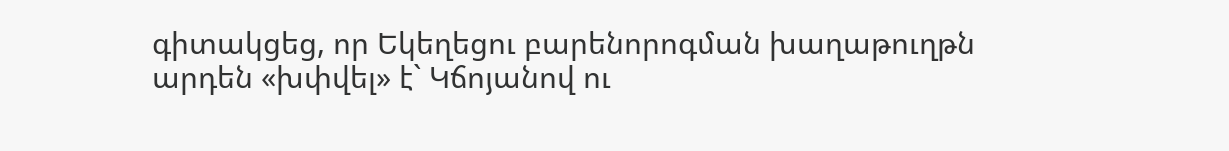գիտակցեց, որ Եկեղեցու բարենորոգման խաղաթուղթն արդեն «խփվել» է` Կճոյանով ու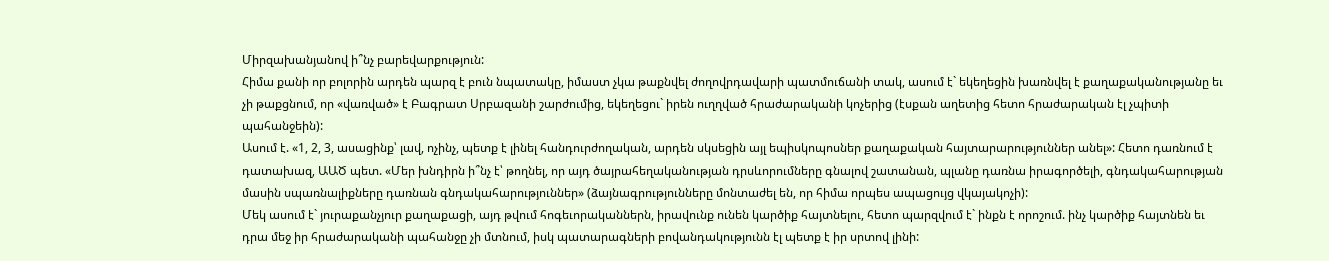Միրզախանյանով ի՞նչ բարեվարքություն:
Հիմա քանի որ բոլորին արդեն պարզ է բուն նպատակը, իմաստ չկա թաքնվել ժողովրդավարի պատմուճանի տակ, ասում է` եկեղեցին խառնվել է քաղաքականությանը եւ չի թաքցնում, որ «վառված» է Բագրատ Սրբազանի շարժումից, եկեղեցու` իրեն ուղղված հրաժարականի կոչերից (էսքան աղետից հետո հրաժարական էլ չպիտի պահանջեին):
Ասում է. «1, 2, 3, ասացինք՝ լավ, ոչինչ, պետք է լինել հանդուրժողական, արդեն սկսեցին այլ եպիսկոպոսներ քաղաքական հայտարարություններ անել»: Հետո դառնում է դատախազ, ԱԱԾ պետ. «Մեր խնդիրն ի՞նչ է՝ թողնել, որ այդ ծայրահեղականության դրսևորումները գնալով շատանան, պլանը դառնա իրագործելի, գնդակահարության մասին սպառնալիքները դառնան գնդակահարություններ» (ձայնագրությունները մոնտաժել են, որ հիմա որպես ապացույց վկայակոչի):
Մեկ ասում է` յուրաքանչյուր քաղաքացի, այդ թվում հոգեւորականներն, իրավունք ունեն կարծիք հայտնելու, հետո պարզվում է` ինքն է որոշում. ինչ կարծիք հայտնեն եւ դրա մեջ իր հրաժարականի պահանջը չի մտնում, իսկ պատարագների բովանդակությունն էլ պետք է իր սրտով լինի: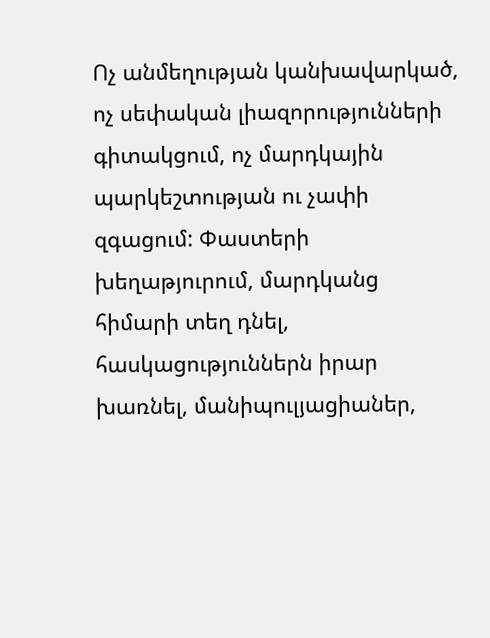Ոչ անմեղության կանխավարկած, ոչ սեփական լիազորությունների գիտակցում, ոչ մարդկային պարկեշտության ու չափի զգացում: Փաստերի խեղաթյուրում, մարդկանց հիմարի տեղ դնել, հասկացություններն իրար խառնել, մանիպուլյացիաներ,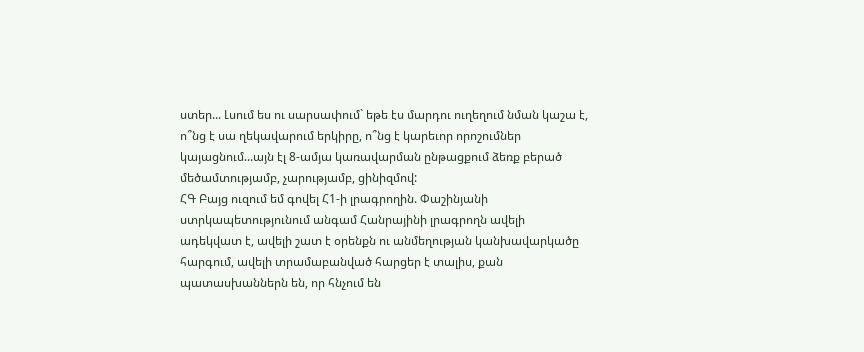ստեր... Լսում ես ու սարսափում` եթե էս մարդու ուղեղում նման կաշա է, ո՞նց է սա ղեկավարում երկիրը, ո՞նց է կարեւոր որոշումներ կայացնում...այն էլ 8-ամյա կառավարման ընթացքում ձեռք բերած մեծամտությամբ, չարությամբ, ցինիզմով:
ՀԳ Բայց ուզում եմ գովել Հ1-ի լրագրողին. Փաշինյանի ստրկապետությունում անգամ Հանրայինի լրագրողն ավելի ադեկվատ է, ավելի շատ է օրենքն ու անմեղության կանխավարկածը հարգում, ավելի տրամաբանված հարցեր է տալիս, քան պատասխաններն են, որ հնչում են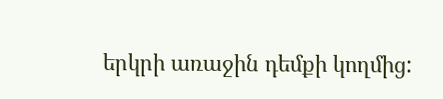երկրի առաջին դեմքի կողմից: